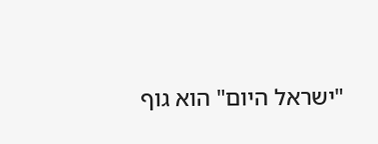"ישראל היום" הוא גוף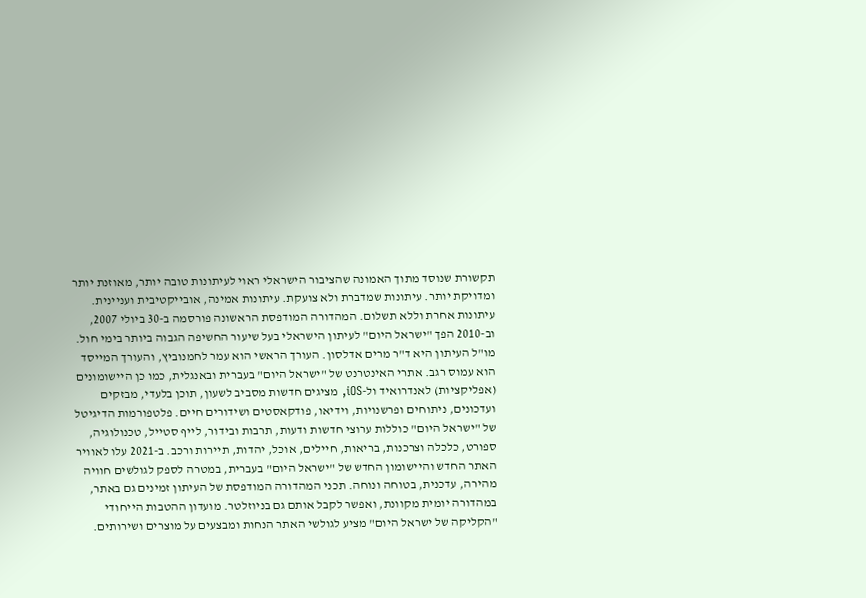תקשורת שנוסד מתוך האמונה שהציבור הישראלי ראוי לעיתונות טובה יותר, מאוזנת יותר ומדויקת יותר. עיתונות שמדברת ולא צועקת. עיתונות אמינה, אובייקטיבית ועניינית. עיתונות אחרת וללא תשלום. המהדורה המודפסת הראשונה פורסמה ב-30 ביולי 2007, וב-2010 הפך "ישראל היום" לעיתון הישראלי בעל שיעור החשיפה הגבוה ביותר בימי חול. מו"ל העיתון היא ד"ר מרים אדלסון. העורך הראשי הוא עמר לחמנוביץ, והעורך המייסד הוא עמוס רגב. אתרי האינטרנט של "ישראל היום" בעברית ובאנגלית, כמו כן היישומונים (אפליקציות) לאנדרואיד ול-iOS, מציגים חדשות מסביב לשעון, תוכן בלעדי, מבזקים ועדכונים, ניתוחים ופרשנויות, וידיאו, פודקאסטים ושידורים חיים. פלטפורמות הדיגיטל של "ישראל היום" כוללות ערוצי חדשות ודעות, תרבות ובידור, לייף סטייל, טכנולוגיה, ספורט, כלכלה וצרכנות, בריאות, חיילים, אוכל, יהדות, תיירות ורכב. ב-2021 עלו לאוויר האתר החדש והיישומון החדש של "ישראל היום" בעברית, במטרה לספק לגולשים חוויה מהירה, עדכנית, בטוחה ונוחה. תכני המהדורה המודפסת של העיתון זמינים גם באתר, במהדורה יומית מקוונת, ואפשר לקבל אותם גם בניוזלטר. מועדון ההטבות הייחודי "הקליקה של ישראל היום" מציע לגולשי האתר הנחות ומבצעים על מוצרים ושירותים.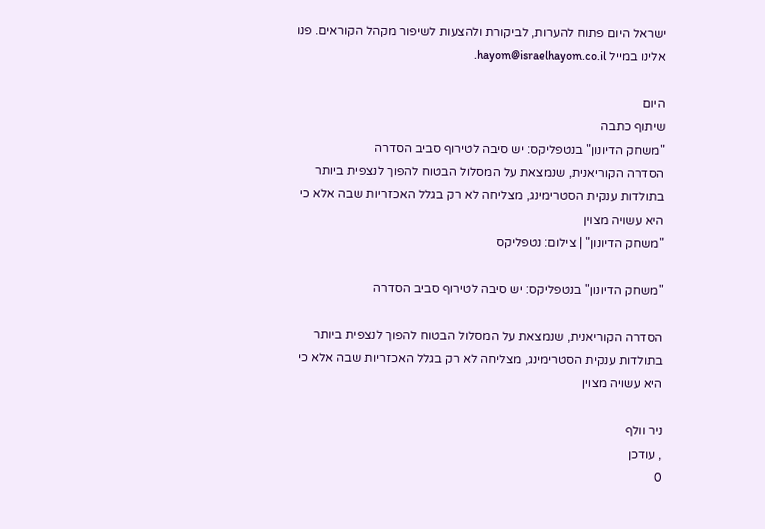ישראל היום פתוח להערות, לביקורת ולהצעות לשיפור מקהל הקוראים. פנו אלינו במייל hayom@israelhayom.co.il.

היום
שיתוף כתבה
"משחק הדיונון" בנטפליקס: יש סיבה לטירוף סביב הסדרה
הסדרה הקוריאנית, שנמצאת על המסלול הבטוח להפוך לנצפית ביותר בתולדות ענקית הסטרימינג, מצליחה לא רק בגלל האכזריות שבה אלא כי היא עשויה מצוין
"משחק הדיונון" | צילום: נטפליקס

"משחק הדיונון" בנטפליקס: יש סיבה לטירוף סביב הסדרה

הסדרה הקוריאנית, שנמצאת על המסלול הבטוח להפוך לנצפית ביותר בתולדות ענקית הסטרימינג, מצליחה לא רק בגלל האכזריות שבה אלא כי היא עשויה מצוין

ניר וולף
, עודכן
0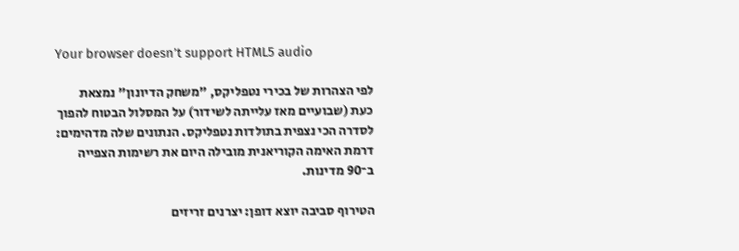Your browser doesn’t support HTML5 audio

לפי הצהרות של בכירי נטפליקס, "משחק הדיונון" נמצאת כעת (שבועיים מאז עלייתה לשידור) על המסלול הבטוח להפוך לסדרה הכי נצפית בתולדות נטפליקס. הנתונים שלה מדהימים: דרמת האימה הקוריאנית מובילה היום את רשימות הצפייה ב־90 מדינות.

הטירוף סביבה יוצא דופן: יצרנים זריזים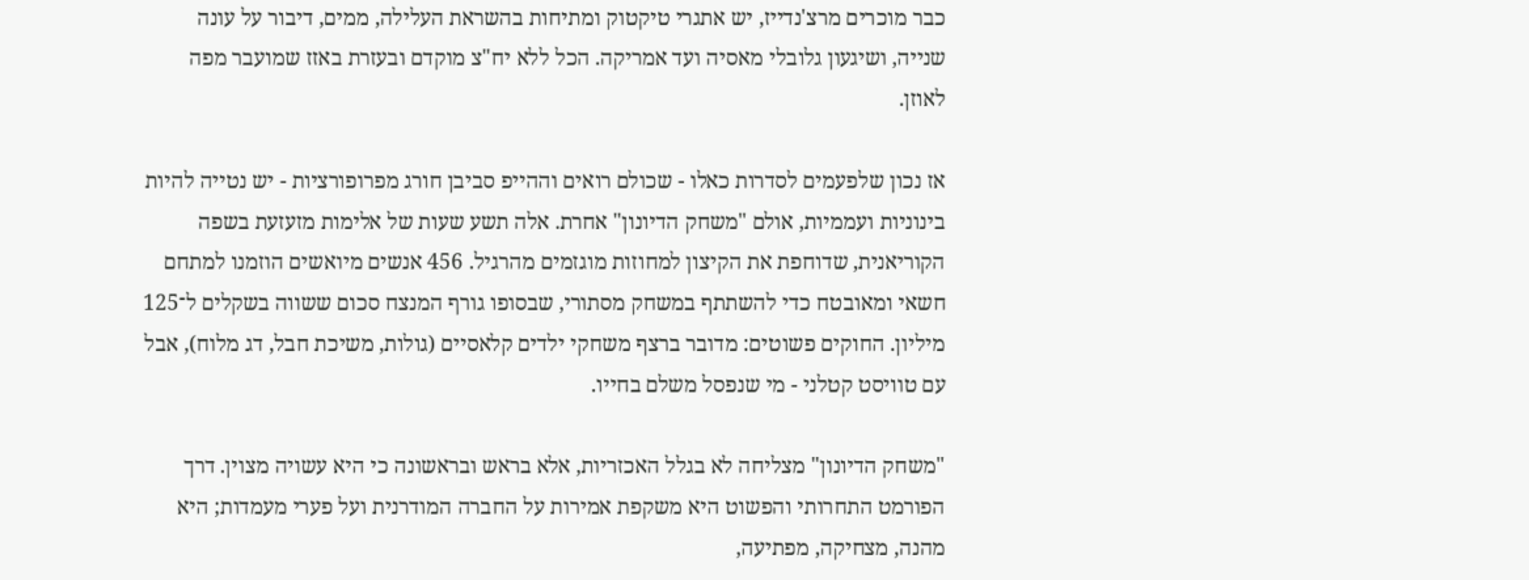כבר מוכרים מרצ'נדייז, יש אתגרי טיקטוק ומתיחות בהשראת העלילה, ממים, דיבור על עונה שנייה, ושיגעון גלובלי מאסיה ועד אמריקה. הכל ללא יח"צ מוקדם ובעזרת באזז שמועבר מפה לאוזן.

אז נכון שלפעמים לסדרות כאלו - שכולם רואים וההייפ סביבן חורג מפרופורציות - יש נטייה להיות בינוניות ועממיות, אולם "משחק הדיונון" אחרת. אלה תשע שעות של אלימות מזעזעת בשפה הקוריאנית, שדוחפת את הקיצון למחוזות מוגזמים מהרגיל. 456 אנשים מיואשים הוזמנו למתחם חשאי ומאובטח כדי להשתתף במשחק מסתורי, שבסופו גורף המנצח סכום ששווה בשקלים ל־125 מיליון. החוקים פשוטים: מדובר ברצף משחקי ילדים קלאסיים (גולות, משיכת חבל, דג מלוח), אבל עם טוויסט קטלני - מי שנפסל משלם בחייו.

"משחק הדיונון" מצליחה לא בגלל האכזריות, אלא בראש ובראשונה כי היא עשויה מצוין. דרך הפורמט התחרותי והפשוט היא משקפת אמירות על החברה המודרנית ועל פערי מעמדות; היא מהנה, מצחיקה, מפתיעה,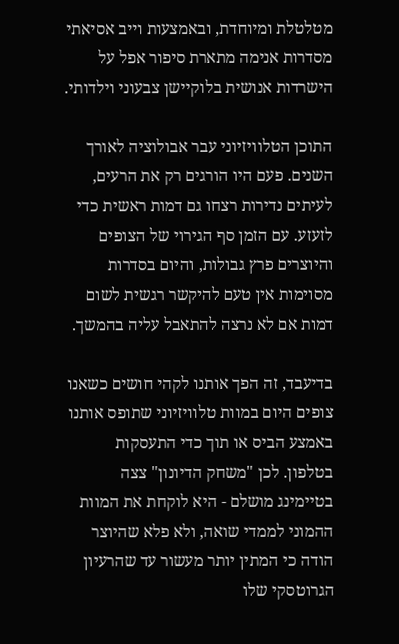מטלטלת ומיוחדת, ובאמצעות וייב אסיאתי מסדרות אנימה מתארת סיפור אפל על הישרדות אנושית בלוקיישן צבעוני וילדותי.

התוכן הטלוויזיוני עבר אבולוציה לאורך השנים. פעם היו הורגים רק את הרעים, לעיתים נדירות רצחו גם דמות ראשית כדי לזעזע. עם הזמן סף הגירוי של הצופים והיוצרים פרץ גבולות, והיום בסדרות מסוימות אין טעם להיקשר רגשית לשום דמות אם לא נרצה להתאבל עליה בהמשך.

בדיעבד, זה הפך אותנו לקהי חושים כשאנו צופים היום במוות טלוויזיוני שתופס אותנו באמצע הביס או תוך כדי התעסקות בטלפון. לכן "משחק הדיונון" צצה בטיימינג מושלם - היא לוקחת את המוות ההמוני לממדי שואה, ולא פלא שהיוצר הודה כי המתין יותר מעשור עד שהרעיון הגרוטסקי שלו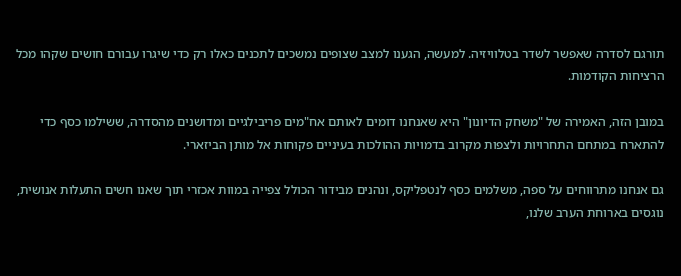תורגם לסדרה שאפשר לשדר בטלוויזיה. למעשה, הגענו למצב שצופים נמשכים לתכנים כאלו רק כדי שיגרו עבורם חושים שקהו מכל הרציחות הקודמות.

במובן הזה, האמירה של "משחק הדיונון" היא שאנחנו דומים לאותם אח"מים פריבילגיים ומדושנים מהסדרה, ששילמו כסף כדי להתארח במתחם התחרויות ולצפות מקרוב בדמויות ההולכות בעיניים פקוחות אל מותן הביזארי.

גם אנחנו מתרווחים על ספה, משלמים כסף לנטפליקס, ונהנים מבידור הכולל צפייה במוות אכזרי תוך שאנו חשים התעלות אנושית, נוגסים בארוחת הערב שלנו,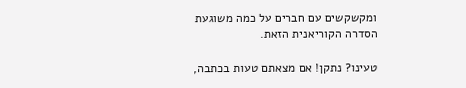ומקשקשים עם חברים על כמה משוגעת הסדרה הקוריאנית הזאת.

טעינו? נתקן! אם מצאתם טעות בכתבה,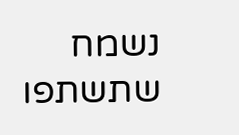נשמח שתשתפו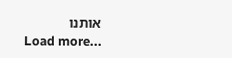אותנו
Load more...